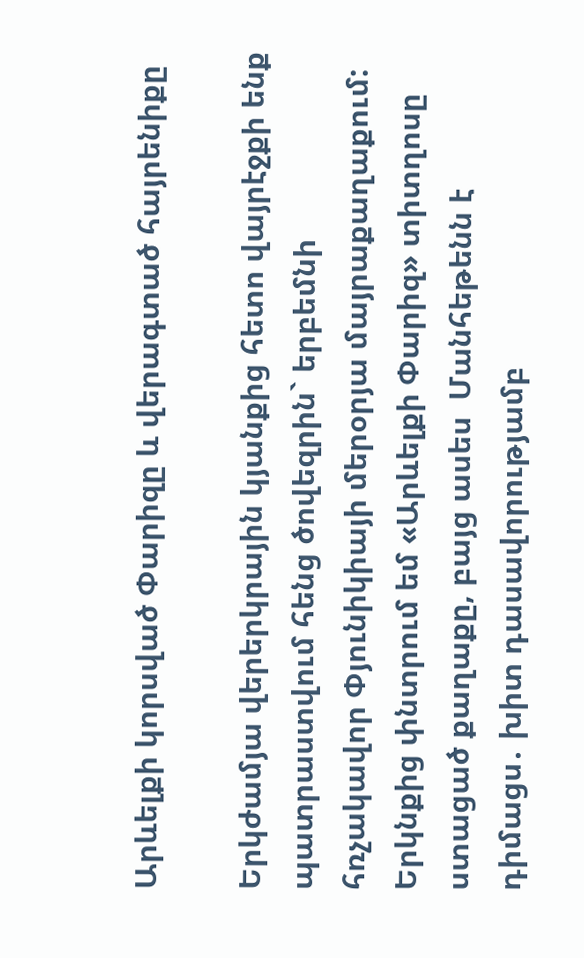Արևելքի կորսված Փարիզը և վերագտած հայրենիքը

Երկժամյա վերերկրային կյանքից հետո վայրէջքի ենք պատրաստվում հենց ծովեզրին` երբեմնի հռչակավոր Փյունիկիայի մերօրյա մայրաքաղաքում: Երկնքից փնտրում եմ «Արևելքի Փարիզ» տիտղոսը ստացած քաղաքը, բայց ասես  Մանհեթենն է դիմացս․ խիտ դասավորությամբ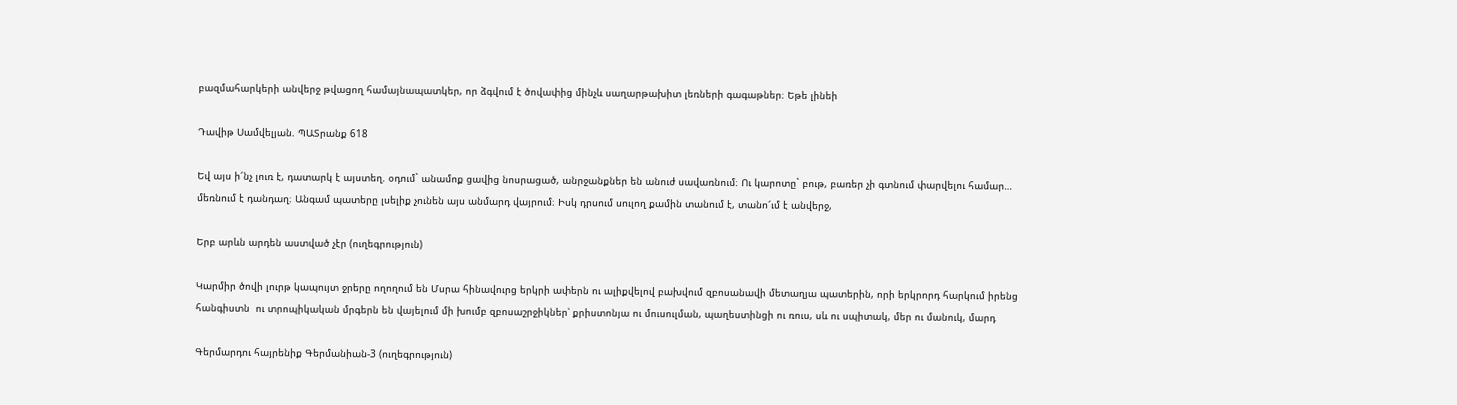բազմահարկերի անվերջ թվացող համայնապատկեր, որ ձգվում է ծովափից մինչև սաղարթախիտ լեռների գագաթներ։ Եթե լինեի

Դավիթ Սամվելյան. ՊԱՏրանք 618

Եվ այս ի՜նչ լուռ է, դատարկ է այստեղ. օդում` անամոք ցավից նոսրացած, անրջանքներ են անուժ սավառնում։ Ու կարոտը` բութ, բառեր չի գտնում փարվելու համար… մեռնում է դանդաղ։ Անգամ պատերը լսելիք չունեն այս անմարդ վայրում։ Իսկ դրսում սուլող քամին տանում է, տանո՜ւմ է անվերջ,

Երբ արևն արդեն աստված չէր (ուղեգրություն)

Կարմիր ծովի լուրթ կապույտ ջրերը ողողում են Մսրա հինավուրց երկրի ափերն ու ալիքվելով բախվում զբոսանավի մետաղյա պատերին, որի երկրորդ հարկում իրենց հանգիստն  ու տրոպիկական մրգերն են վայելում մի խումբ զբոսաշրջիկներ՝ քրիստոնյա ու մուսուլման, պաղեստինցի ու ռուս, սև ու սպիտակ, մեր ու մանուկ, մարդ

Գերմարդու հայրենիք Գերմանիան-3 (ուղեգրություն)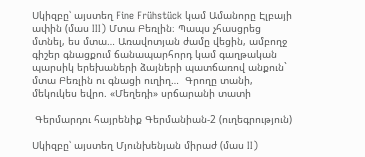Սկիզբը՝ այստեղ Fine Frühstück կամ Ամանորը Էլբայի ափին (մաս III) Մտա Բեռլին։ Պապս չհասցրեց մտնել, ես մտա… Առավոտյան ժամը վեցին, ամբողջ գիշեր գնացքում ճանապարհորդ կամ գաղթական պարսիկ երեխաների ձայների պատճառով անքուն` մտա Բեռլին ու գնացի ուղիղ…  Գրողը տանի, մեկուկես եվրո. «Մեղեդի» սրճարանի տատի

 Գերմարդու հայրենիք Գերմանիան-2 (ուղեգրություն)

Սկիզբը՝ այստեղ Մյունխենյան միրաժ (մաս II)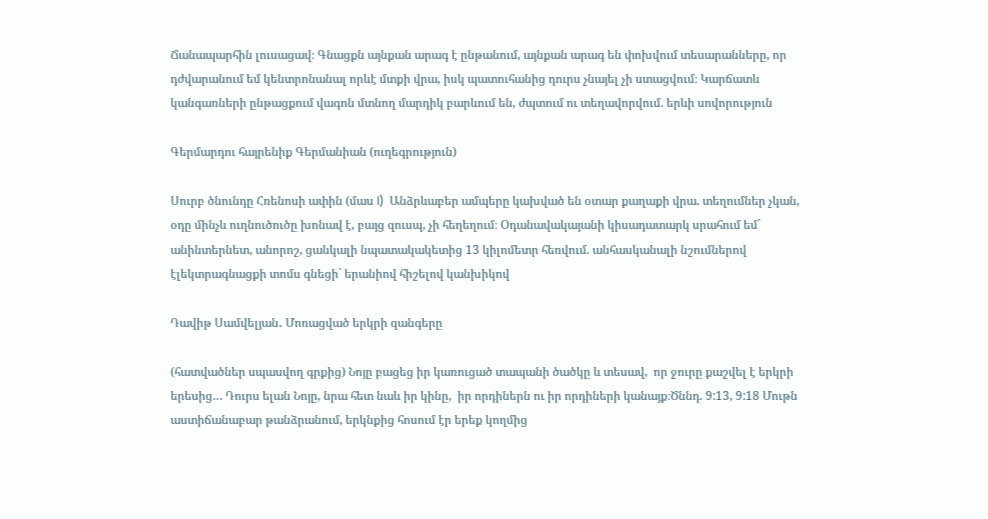Ճանապարհին լուսացավ։ Գնացքն այնքան արագ է ընթանում, այնքան արագ են փոխվում տեսարանները, որ դժվարանում եմ կենտրոնանալ որևէ մտքի վրա, իսկ պատուհանից դուրս չնայել չի ստացվում։ Կարճատև կանգառների ընթացքում վագոն մտնող մարդիկ բարևում են, ժպտում ու տեղավորվում. երևի սովորություն

Գերմարդու հայրենիք Գերմանիան (ուղեգրություն)

Սուրբ ծնունդը Հռենոսի ափին (մաս I)  Անձրևաբեր ամպերը կախված են օտար քաղաքի վրա. տեղումներ չկան, օդը մինչև ուղնուծուծը խոնավ է, բայց զուսպ, չի հեղեղում։ Օդանավակայանի կիսադատարկ սրահում եմ` անինտերնետ, անորոշ, ցանկալի նպատակակետից 13 կիլոմետր հեռվում. անհասկանալի նշումներով էլեկտրագնացքի տոմս գնեցի` երանիով հիշելով կանխիկով

Դավիթ Սամվելյան․ Մոռացված երկրի զանգերը

(հատվածներ սպասվող գրքից) Նոյը բացեց իր կառուցած տապանի ծածկը և տեսավ,  որ ջուրը քաշվել է երկրի երեսից… Դուրս ելան Նոյը, նրա հետ նաև իր կինը,  իր որդիներն ու իր որդիների կանայք։Ծննդ. 9:13, 9:18 Մութն աստիճանաբար թանձրանում, երկնքից հոսում էր երեք կողմից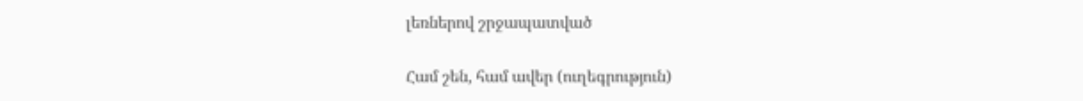լեռներով շրջապատված

Համ շեն, համ ավեր (ուղեգրություն)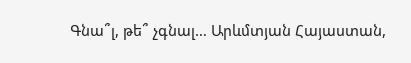Գնա՞լ, թե՞ չգնալ… Արևմտյան Հայաստան,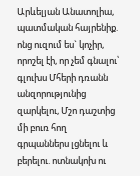Արևելյան Անատոլիա, պատմական հայրենիք. ոնց ուզում ես` կոչիր, որոշել էի, որ չեմ գնալու՝ գլուխս Մհերի դռանն անզորությունից զարկելու, Մշո դաշտից մի բուռ հող գրպաններս լցնելու և բերելու. ոտնակոխ ու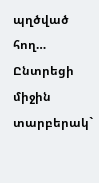պղծված հող… Ընտրեցի միջին տարբերակ`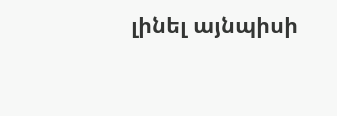լինել այնպիսի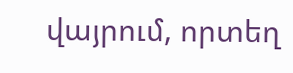վայրում, որտեղ